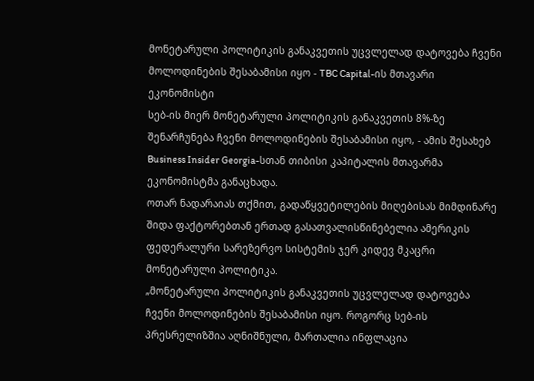მონეტარული პოლიტიკის განაკვეთის უცვლელად დატოვება ჩვენი მოლოდინების შესაბამისი იყო - TBC Capital-ის მთავარი ეკონომისტი
სებ-ის მიერ მონეტარული პოლიტიკის განაკვეთის 8%-ზე შენარჩუნება ჩვენი მოლოდინების შესაბამისი იყო, - ამის შესახებ Business Insider Georgia-სთან თიბისი კაპიტალის მთავარმა ეკონომისტმა განაცხადა.
ოთარ ნადარაიას თქმით, გადაწყვეტილების მიღებისას მიმდინარე შიდა ფაქტორებთან ერთად გასათვალისწინებელია ამერიკის ფედერალური სარეზერვო სისტემის ჯერ კიდევ მკაცრი მონეტარული პოლიტიკა.
„მონეტარული პოლიტიკის განაკვეთის უცვლელად დატოვება ჩვენი მოლოდინების შესაბამისი იყო. როგორც სებ-ის პრესრელიზშია აღნიშნული, მართალია ინფლაცია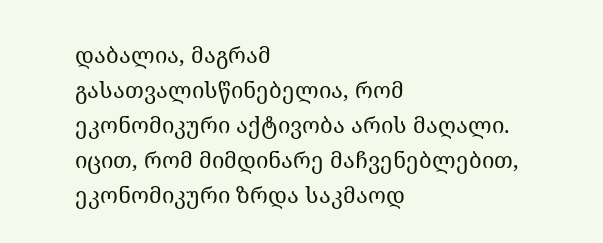დაბალია, მაგრამ გასათვალისწინებელია, რომ ეკონომიკური აქტივობა არის მაღალი. იცით, რომ მიმდინარე მაჩვენებლებით, ეკონომიკური ზრდა საკმაოდ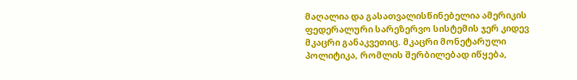მაღალია და გასათვალისწინებელია ამერიკის ფედერალური სარეზერვო სისტემის ჯერ კიდევ მკაცრი განაკვეთიც. მკაცრი მონეტარული პოლიტიკა, რომლის შერბილებად იწყება,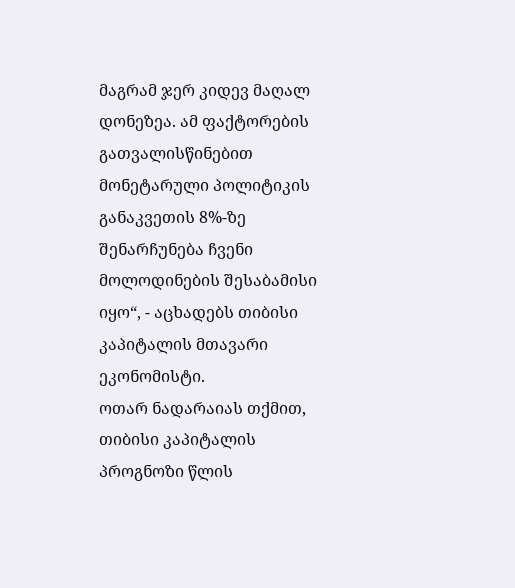მაგრამ ჯერ კიდევ მაღალ დონეზეა. ამ ფაქტორების გათვალისწინებით მონეტარული პოლიტიკის განაკვეთის 8%-ზე შენარჩუნება ჩვენი მოლოდინების შესაბამისი იყო“, - აცხადებს თიბისი კაპიტალის მთავარი ეკონომისტი.
ოთარ ნადარაიას თქმით, თიბისი კაპიტალის პროგნოზი წლის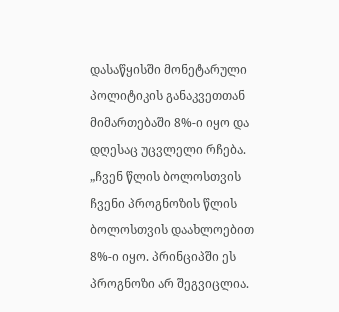დასაწყისში მონეტარული პოლიტიკის განაკვეთთან მიმართებაში 8%-ი იყო და დღესაც უცვლელი რჩება.
„ჩვენ წლის ბოლოსთვის ჩვენი პროგნოზის წლის ბოლოსთვის დაახლოებით 8%-ი იყო. პრინციპში ეს პროგნოზი არ შეგვიცლია.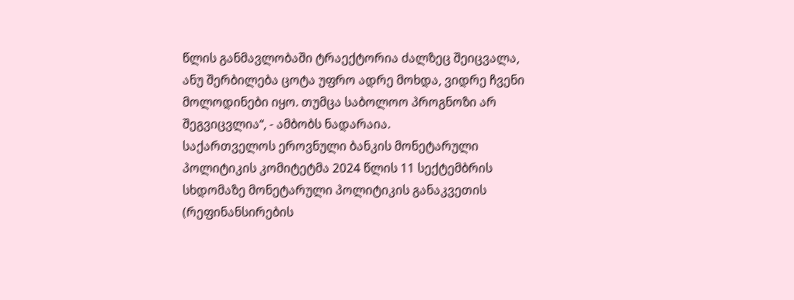წლის განმავლობაში ტრაექტორია ძალზეც შეიცვალა, ანუ შერბილება ცოტა უფრო ადრე მოხდა, ვიდრე ჩვენი მოლოდინები იყო. თუმცა საბოლოო პროგნოზი არ შეგვიცვლია“, - ამბობს ნადარაია.
საქართველოს ეროვნული ბანკის მონეტარული პოლიტიკის კომიტეტმა 2024 წლის 11 სექტემბრის სხდომაზე მონეტარული პოლიტიკის განაკვეთის (რეფინანსირების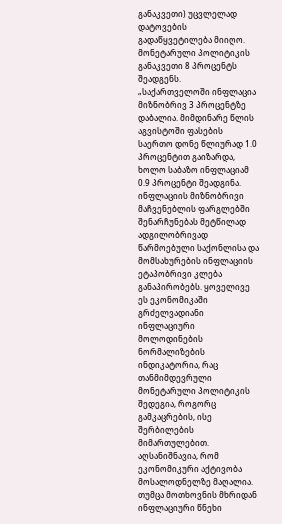განაკვეთი) უცვლელად დატოვების გადაწყვეტილება მიიღო. მონეტარული პოლიტიკის განაკვეთი 8 პროცენტს შეადგენს.
„საქართველოში ინფლაცია მიზნობრივ 3 პროცენტზე დაბალია. მიმდინარე წლის აგვისტოში ფასების საერთო დონე წლიურად 1.0 პროცენტით გაიზარდა, ხოლო საბაზო ინფლაციამ 0.9 პროცენტი შეადგინა. ინფლაციის მიზნობრივი მაჩვენებლის ფარგლებში შენარჩუნებას მეტწილად ადგილობრივად წარმოებული საქონლისა და მომსახურების ინფლაციის ეტაპობრივი კლება განაპირობებს. ყოველივე ეს ეკონომიკაში გრძელვადიანი ინფლაციური მოლოდინების ნორმალიზების ინდიკატორია, რაც თანმიმდევრული მონეტარული პოლიტიკის შედეგია, როგორც გამკაცრების, ისე შერბილების მიმართულებით. აღსანიშნავია, რომ ეკონომიკური აქტივობა მოსალოდნელზე მაღალია. თუმცა მოთხოვნის მხრიდან ინფლაციური წნეხი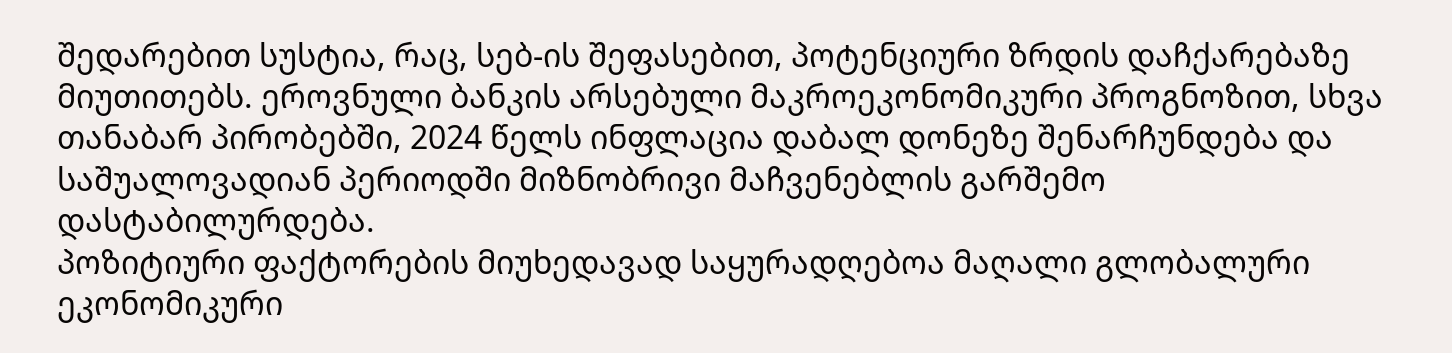შედარებით სუსტია, რაც, სებ-ის შეფასებით, პოტენციური ზრდის დაჩქარებაზე მიუთითებს. ეროვნული ბანკის არსებული მაკროეკონომიკური პროგნოზით, სხვა თანაბარ პირობებში, 2024 წელს ინფლაცია დაბალ დონეზე შენარჩუნდება და საშუალოვადიან პერიოდში მიზნობრივი მაჩვენებლის გარშემო დასტაბილურდება.
პოზიტიური ფაქტორების მიუხედავად საყურადღებოა მაღალი გლობალური ეკონომიკური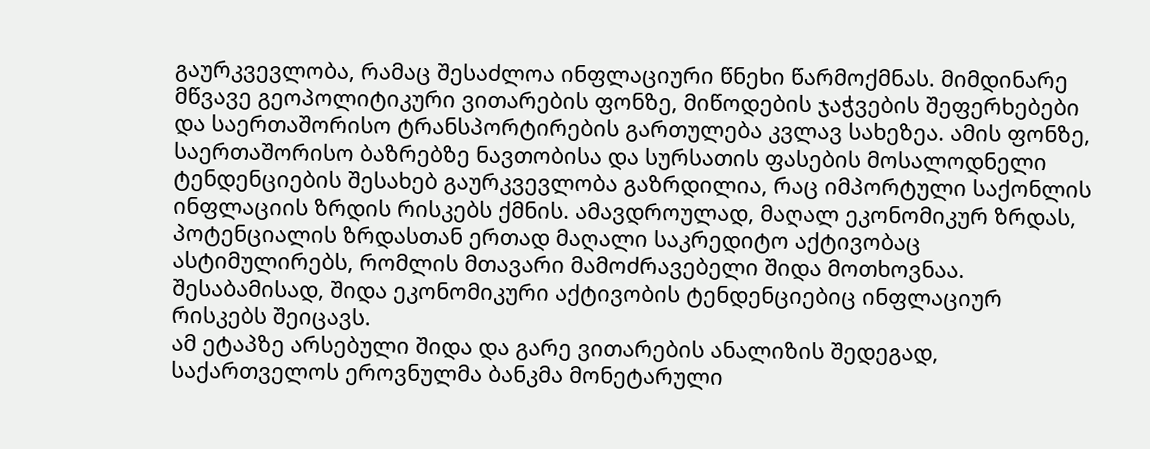გაურკვევლობა, რამაც შესაძლოა ინფლაციური წნეხი წარმოქმნას. მიმდინარე მწვავე გეოპოლიტიკური ვითარების ფონზე, მიწოდების ჯაჭვების შეფერხებები და საერთაშორისო ტრანსპორტირების გართულება კვლავ სახეზეა. ამის ფონზე, საერთაშორისო ბაზრებზე ნავთობისა და სურსათის ფასების მოსალოდნელი ტენდენციების შესახებ გაურკვევლობა გაზრდილია, რაც იმპორტული საქონლის ინფლაციის ზრდის რისკებს ქმნის. ამავდროულად, მაღალ ეკონომიკურ ზრდას, პოტენციალის ზრდასთან ერთად მაღალი საკრედიტო აქტივობაც ასტიმულირებს, რომლის მთავარი მამოძრავებელი შიდა მოთხოვნაა. შესაბამისად, შიდა ეკონომიკური აქტივობის ტენდენციებიც ინფლაციურ რისკებს შეიცავს.
ამ ეტაპზე არსებული შიდა და გარე ვითარების ანალიზის შედეგად, საქართველოს ეროვნულმა ბანკმა მონეტარული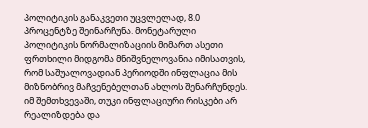პოლიტიკის განაკვეთი უცვლელად, 8.0 პროცენტზე შეინარჩუნა. მონეტარული პოლიტიკის ნორმალიზაციის მიმართ ასეთი ფრთხილი მიდგომა მნიშვნელოვანია იმისათვის, რომ საშუალოვადიან პერიოდში ინფლაცია მის მიზნობრივ მაჩვენებელთან ახლოს შენარჩუნდეს. იმ შემთხვევაში, თუკი ინფლაციური რისკები არ რეალიზდება და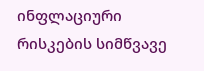ინფლაციური რისკების სიმწვავე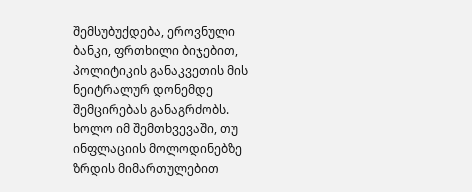შემსუბუქდება, ეროვნული ბანკი, ფრთხილი ბიჯებით, პოლიტიკის განაკვეთის მის ნეიტრალურ დონემდე შემცირებას განაგრძობს. ხოლო იმ შემთხვევაში, თუ ინფლაციის მოლოდინებზე ზრდის მიმართულებით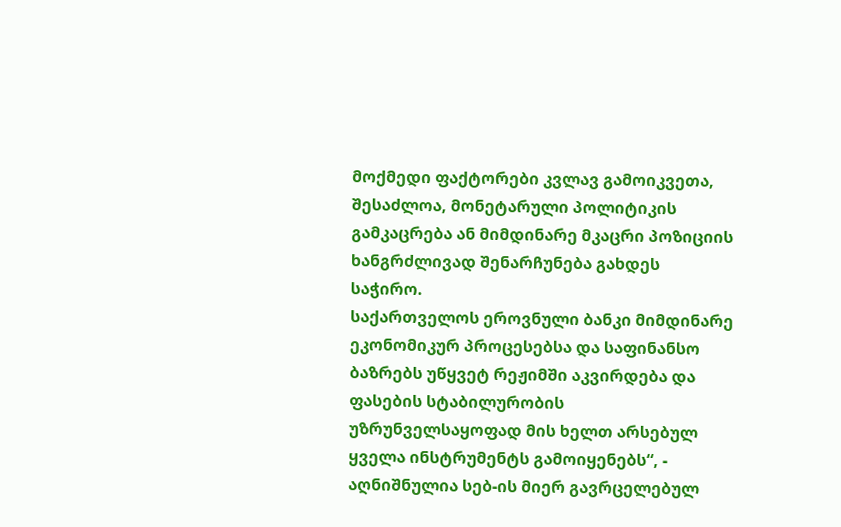მოქმედი ფაქტორები კვლავ გამოიკვეთა, შესაძლოა, მონეტარული პოლიტიკის გამკაცრება ან მიმდინარე მკაცრი პოზიციის ხანგრძლივად შენარჩუნება გახდეს საჭირო.
საქართველოს ეროვნული ბანკი მიმდინარე ეკონომიკურ პროცესებსა და საფინანსო ბაზრებს უწყვეტ რეჟიმში აკვირდება და ფასების სტაბილურობის უზრუნველსაყოფად მის ხელთ არსებულ ყველა ინსტრუმენტს გამოიყენებს“, - აღნიშნულია სებ-ის მიერ გავრცელებულ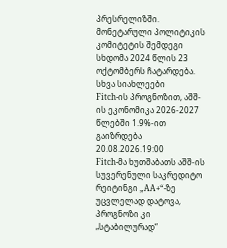პრესრელიზში.
მონეტარული პოლიტიკის კომიტეტის შემდეგი სხდომა 2024 წლის 23 ოქტომბერს ჩატარდება.
სხვა სიახლეები
Fitch-ის პროგნოზით, აშშ-ის ეკონომიკა 2026-2027 წლებში 1.9%-ით გაიზრდება
20.08.2026.19:00
Fitch-მა ხუთშაბათს აშშ-ის სუვერენული საკრედიტო რეიტინგი „AA+“-ზე უცვლელად დატოვა, პროგნოზი კი „სტაბილურად“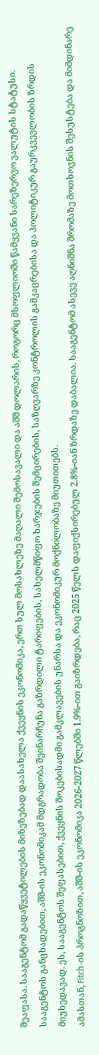შეაფასა. სააგენტომ გადაწყვეტილების მიზეზებად დაასახელა ქვეყნის ეკონომიკა, ერთ სულ მოსახლეზე მაღალი შემოსავალი და აშშ დოლარის, როგორც მსოფლიოში წამყვანი სარეზერვო ვალუტის სტატუსი.
სააგენტოს განცხადებით, აშშ-ის ეკონომიკამ მდგრადობა შეინარჩუნა გაზრდილი ტარიფების, სახელმწიფო ხარჯების შემცირების, საზღვარზე კონტროლის გამკაცრებისა და პოლიტიკურ გაურკვევლობის ზრდის მიუხედავად. ეს, სააგენტოს შეფასებით, ქვეყნის შოკებისადმი გამკლავების უნარსა და ეკონომიკურ მოქნილობაზე მიუთითებს.
ამასთან, Fitch-ის პროგნოზით, აშშ-ის ეკონომიკა 2026-2027 წლებში 1.9%-ით გაიზრდება, რაც 2025 წელს დაფიქსირებულ 2.8%-იან ზრდაზე დაბალია. სააგენტომ ასევე აღნიშნა შრომაზე მოთხოვნის შესუსტება და მიმდინარე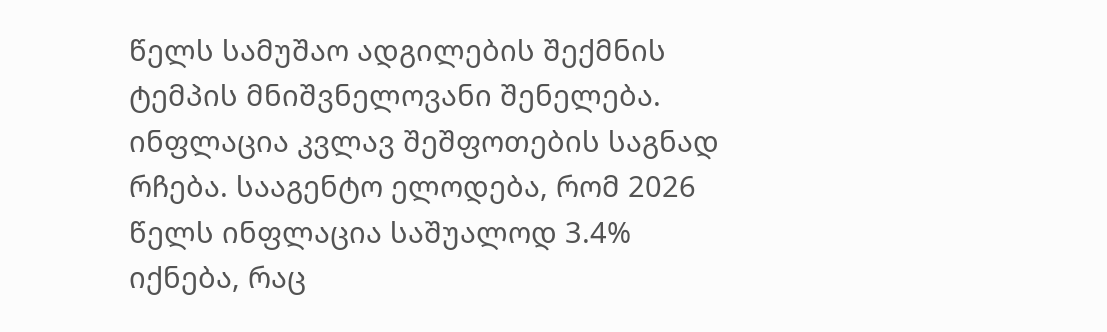წელს სამუშაო ადგილების შექმნის ტემპის მნიშვნელოვანი შენელება.
ინფლაცია კვლავ შეშფოთების საგნად რჩება. სააგენტო ელოდება, რომ 2026 წელს ინფლაცია საშუალოდ 3.4% იქნება, რაც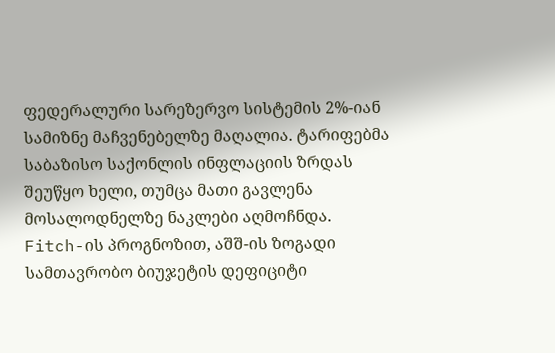ფედერალური სარეზერვო სისტემის 2%-იან სამიზნე მაჩვენებელზე მაღალია. ტარიფებმა საბაზისო საქონლის ინფლაციის ზრდას შეუწყო ხელი, თუმცა მათი გავლენა მოსალოდნელზე ნაკლები აღმოჩნდა.
Fitch-ის პროგნოზით, აშშ-ის ზოგადი სამთავრობო ბიუჯეტის დეფიციტი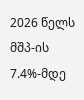2026 წელს მშპ-ის 7.4%-მდე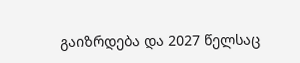გაიზრდება და 2027 წელსაც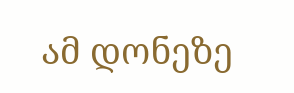ამ დონეზე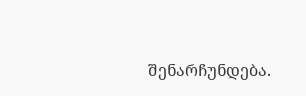შენარჩუნდება.